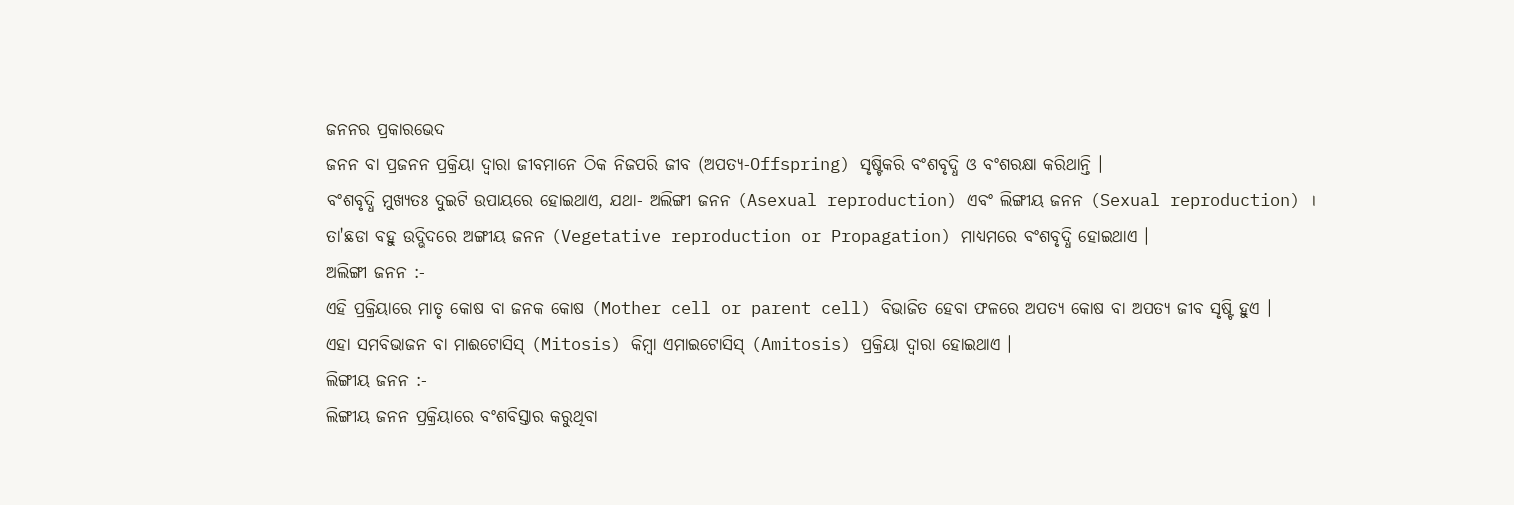ଜନନର ପ୍ରକାରଭେଦ
ଜନନ ବା ପ୍ରଜନନ ପ୍ରକ୍ରିୟା ଦ୍ୱାରା ଜୀବମାନେ ଠିକ ନିଜପରି ଜୀବ (ଅପତ୍ୟ-Offspring) ସୃଷ୍ଟିକରି ବଂଶବୃଦ୍ଧି ଓ ବଂଶରକ୍ଷା କରିଥାନ୍ତି ।
ବଂଶବୃଦ୍ଧି ମୁଖ୍ୟତଃ ଦୁଇଟି ଉପାୟରେ ହୋଇଥାଏ, ଯଥା- ଅଲିଙ୍ଗୀ ଜନନ (Asexual reproduction) ଏବଂ ଲିଙ୍ଗୀୟ ଜନନ (Sexual reproduction) ।
ତା'ଛଡା ବହୁ ଉଦ୍ଭିଦରେ ଅଙ୍ଗୀୟ ଜନନ (Vegetative reproduction or Propagation) ମାଧ୍ୟମରେ ବଂଶବୃଦ୍ଧି ହୋଇଥାଏ ।
ଅଲିଙ୍ଗୀ ଜନନ :-
ଏହି ପ୍ରକ୍ରିୟାରେ ମାତୃ କୋଷ ବା ଜନକ କୋଷ (Mother cell or parent cell) ବିଭାଜିତ ହେବା ଫଳରେ ଅପତ୍ୟ କୋଷ ବା ଅପତ୍ୟ ଜୀବ ସୃଷ୍ଟି ହୁଏ ।
ଏହା ସମବିଭାଜନ ବା ମାଈଟୋସିସ୍ (Mitosis) କିମ୍ବା ଏମାଇଟୋସିସ୍ (Amitosis) ପ୍ରକ୍ରିୟା ଦ୍ୱାରା ହୋଇଥାଏ ।
ଲିଙ୍ଗୀୟ ଜନନ :-
ଲିଙ୍ଗୀୟ ଜନନ ପ୍ରକ୍ରିୟାରେ ବଂଶବିସ୍ତାର କରୁଥିବା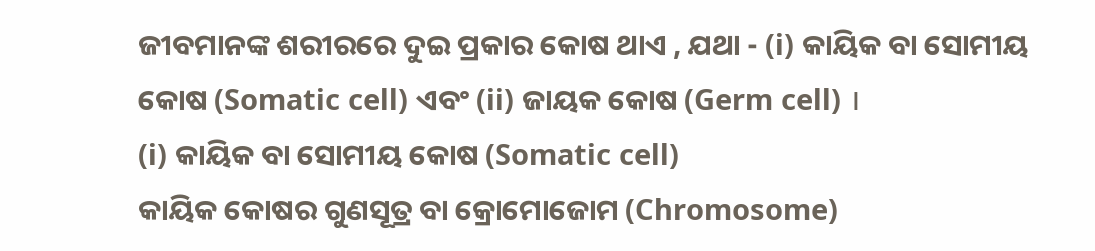ଜୀବମାନଙ୍କ ଶରୀରରେ ଦୁଇ ପ୍ରକାର କୋଷ ଥାଏ , ଯଥା - (i) କାୟିକ ବା ସୋମୀୟ କୋଷ (Somatic cell) ଏବଂ (ii) ଜାୟକ କୋଷ (Germ cell) ।
(i) କାୟିକ ବା ସୋମୀୟ କୋଷ (Somatic cell)
କାୟିକ କୋଷର ଗୁଣସୂତ୍ର ବା କ୍ରୋମୋଜୋମ (Chromosome)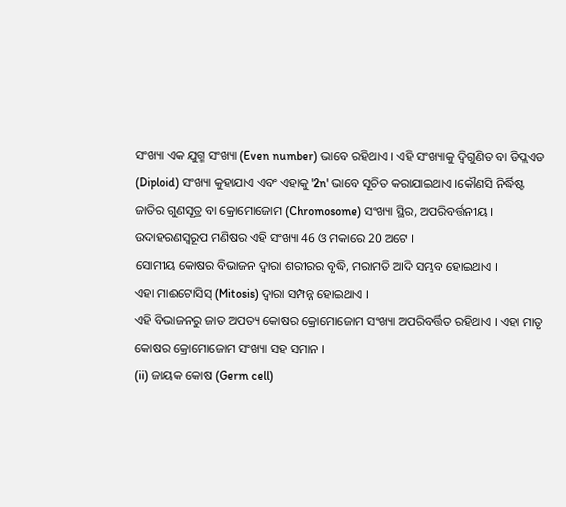ସଂଖ୍ୟା ଏକ ଯୁଗ୍ମ ସଂଖ୍ୟା (Even number) ଭାବେ ରହିଥାଏ । ଏହି ସଂଖ୍ୟାକୁ ଦ୍ଵିଗୁଣିତ ବା ଡିପ୍ଲଏଡ (Diploid) ସଂଖ୍ୟା କୁହାଯାଏ ଏବଂ ଏହାକୁ '2n' ଭାବେ ସୂଚିତ କରାଯାଇଥାଏ ।କୌଣସି ନିର୍ଦ୍ଧିଷ୍ଟ ଜାତିର ଗୁଣସୂତ୍ର ବା କ୍ରୋମୋଜୋମ (Chromosome) ସଂଖ୍ୟା ସ୍ଥିର, ଅପରିବର୍ତ୍ତନୀୟ ।
ଉଦାହରଣସ୍ୱରୂପ ମଣିଷର ଏହି ସଂଖ୍ୟା 46 ଓ ମକାରେ 20 ଅଟେ ।
ସୋମୀୟ କୋଷର ବିଭାଜନ ଦ୍ୱାରା ଶରୀରର ବୃଦ୍ଧି, ମରାମତି ଆଦି ସମ୍ଭବ ହୋଇଥାଏ ।
ଏହା ମାଈଟୋସିସ୍ (Mitosis) ଦ୍ୱାରା ସମ୍ପନ୍ନ ହୋଇଥାଏ ।
ଏହି ବିଭାଜନରୁ ଜାତ ଅପତ୍ୟ କୋଷର କ୍ରୋମୋଜୋମ ସଂଖ୍ୟା ଅପରିବର୍ତ୍ତିତ ରହିଥାଏ । ଏହା ମାତୃ କୋଷର କ୍ରୋମୋଜୋମ ସଂଖ୍ୟା ସହ ସମାନ ।
(ii) ଜାୟକ କୋଷ (Germ cell)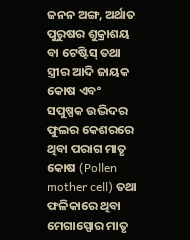ଜନନ ଅଙ୍ଗ, ଅର୍ଥାତ ପୁରୁଷର ଶୁକ୍ରାଶୟ ବା ଟେଷ୍ଟିସ୍ ତଥା ସ୍ତ୍ରୀର ଆଦି ଜାୟକ କୋଷ ଏବଂ ସପୁଷ୍ପକ ଉଦ୍ଭିଦର ଫୁଲର କେଶରରେ ଥିବା ପରାଗ ମାତୃ କୋଷ (Pollen mother cell) ତଥା ଫଳିକାରେ ଥିବା ମେଗାସ୍ପୋର ମାତୃ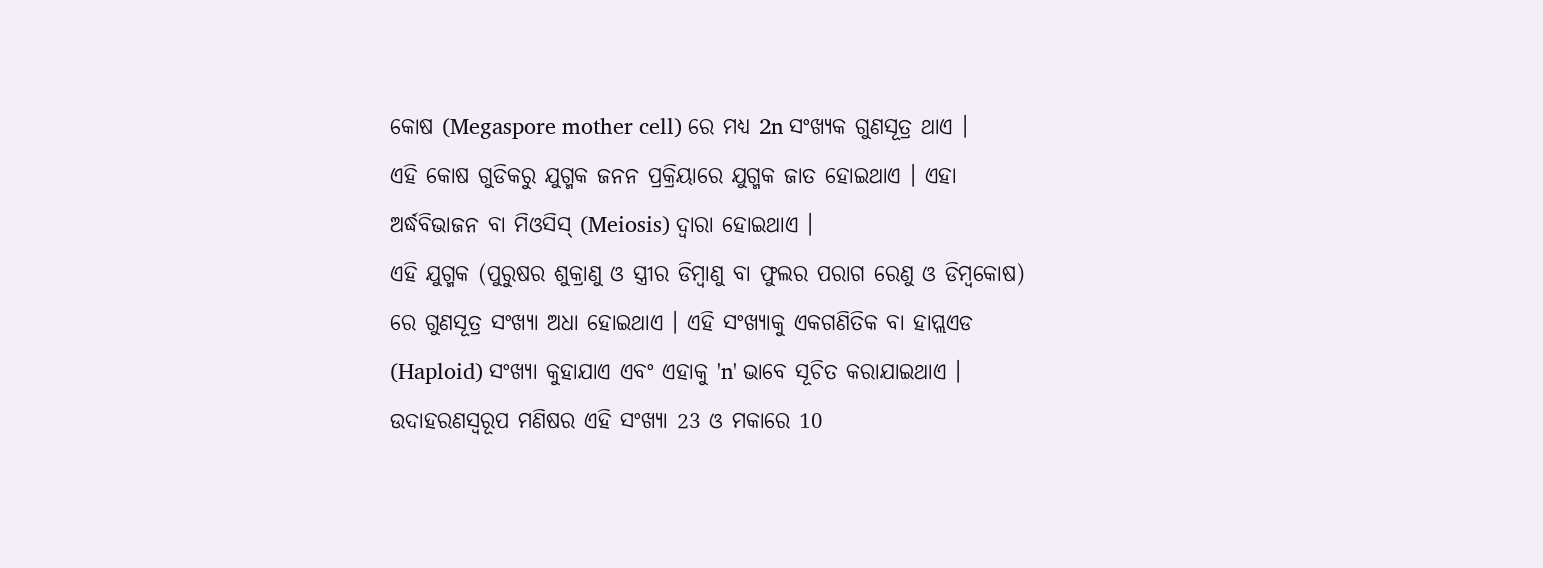କୋଷ (Megaspore mother cell) ରେ ମଧ୍ୟ 2n ସଂଖ୍ୟକ ଗୁଣସୂତ୍ର ଥାଏ ।
ଏହି କୋଷ ଗୁଡିକରୁ ଯୁଗ୍ମକ ଜନନ ପ୍ରକ୍ରିୟାରେ ଯୁଗ୍ମକ ଜାତ ହୋଇଥାଏ । ଏହା ଅର୍ଦ୍ଧବିଭାଜନ ବା ମିଓସିସ୍ (Meiosis) ଦ୍ୱାରା ହୋଇଥାଏ ।
ଏହି ଯୁଗ୍ମକ (ପୁରୁଷର ଶୁକ୍ରାଣୁ ଓ ସ୍ତ୍ରୀର ଡିମ୍ବାଣୁ ବା ଫୁଲର ପରାଗ ରେଣୁ ଓ ଡିମ୍ବକୋଷ) ରେ ଗୁଣସୂତ୍ର ସଂଖ୍ୟା ଅଧା ହୋଇଥାଏ । ଏହି ସଂଖ୍ୟାକୁ ଏକଗଣିତିକ ବା ହାପ୍ଲଏଡ (Haploid) ସଂଖ୍ୟା କୁହାଯାଏ ଏବଂ ଏହାକୁ 'n' ଭାବେ ସୂଚିତ କରାଯାଇଥାଏ ।
ଉଦାହରଣସ୍ୱରୂପ ମଣିଷର ଏହି ସଂଖ୍ୟା 23 ଓ ମକାରେ 10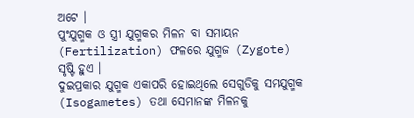ଅଟେ ।
ପୁଂଯୁଗ୍ମକ ଓ ସ୍ତ୍ରୀ ଯୁଗ୍ମକର ମିଳନ ବା ସମାୟନ (Fertilization) ଫଳରେ ଯୁଗ୍ମଜ (Zygote) ସୃଷ୍ଟି ହୁଏ ।
ଦୁଇପ୍ରକାର ଯୁଗ୍ମକ ଏକାପରି ହୋଇଥିଲେ ସେଗୁଡିକୁ ସମଯୁଗ୍ମକ (Isogametes) ତଥା ସେମାନଙ୍କ ମିଳନକୁ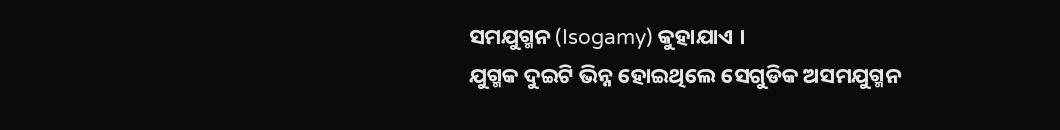ସମଯୁଗ୍ମନ (Isogamy) କୁହାଯାଏ ।
ଯୁଗ୍ମକ ଦୁଇଟି ଭିନ୍ନ ହୋଇଥିଲେ ସେଗୁଡିକ ଅସମଯୁଗ୍ମନ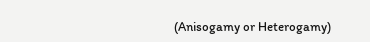(Anisogamy or Heterogamy)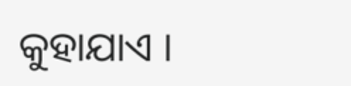କୁହାଯାଏ ।